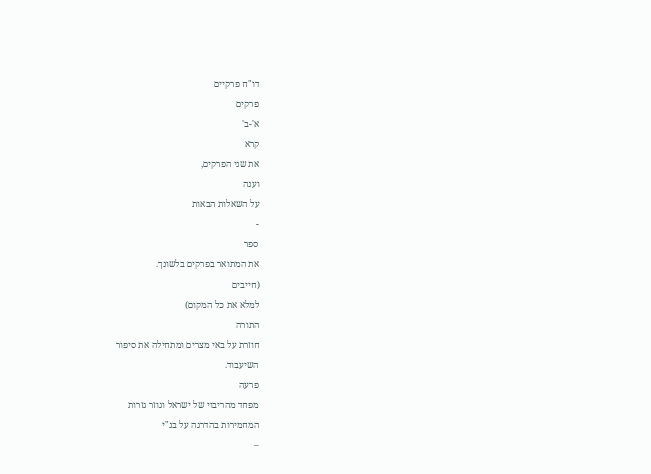דו"ח פרקיים
פרקים
א'-ב'
קרא
את שני הפרקים,
וענה
על השאלות הבאות
-
ספר
את המתואר בפרקים בלשונך.
(חייבים
למלא את כל המקום)
התורה
חוזרת על באי מצרים ומתחילה את סיפור
השיעבוד.
פרעה
מפחד מהריבוי של ישראל וגוזר גזרות
המחמירות בהדרגה על בנ"י
–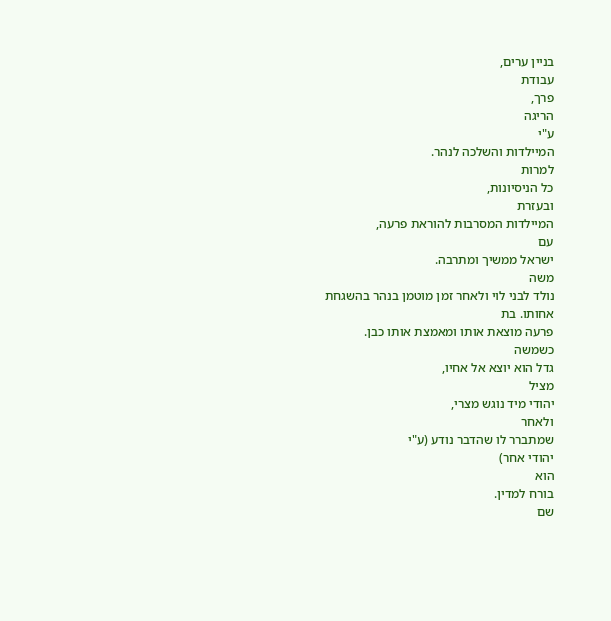בניין ערים,
עבודת
פרך,
הריגה
ע"י
המיילדות והשלכה לנהר.
למרות
כל הניסיונות,
ובעזרת
המיילדות המסרבות להוראת פרעה,
עם
ישראל ממשיך ומתרבה.
משה
נולד לבני לוי ולאחר זמן מוטמן בנהר בהשגחת
אחותו. בת
פרעה מוצאת אותו ומאמצת אותו כבן.
כשמשה
גדל הוא יוצא אל אחיו,
מציל
יהודי מיד נוגש מצרי,
ולאחר
שמתברר לו שהדבר נודע (ע"י
יהודי אחר)
הוא
בורח למדין.
שם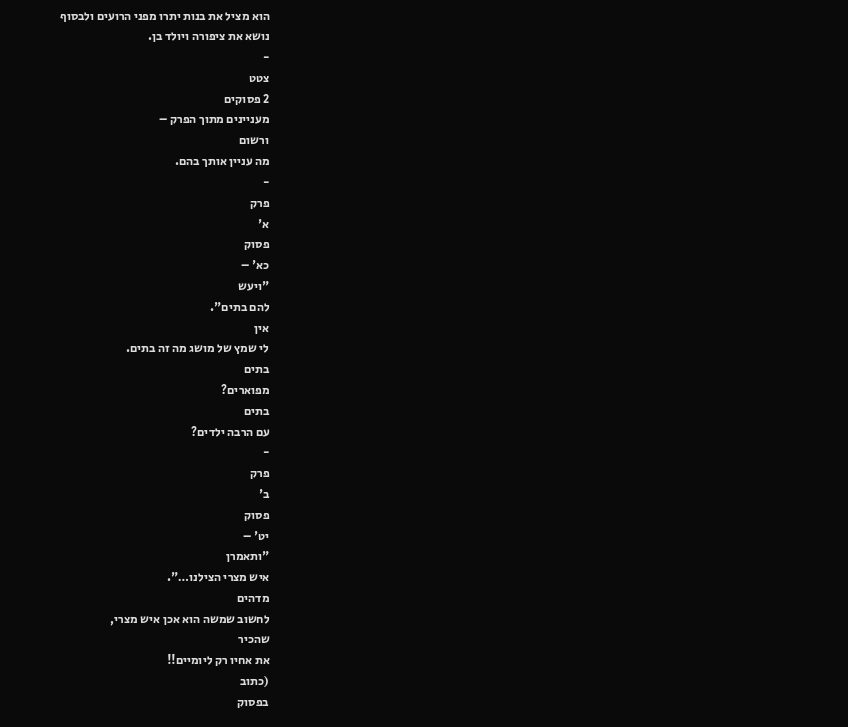הוא מציל את בנות יתרו מפני הרועים ולבסוף
נושא את ציפורה ויולד בן.
-
צטט
2 פסוקים
מעניינים מתוך הפרק –
ורשום
מה עניין אותך בהם.
-
פרק
א'
פסוק
כא' –
"ויעש
להם בתים".
אין
לי שמץ של מושג מה זה בתים.
בתים
מפוארים?
בתים
עם הרבה ילדים?
-
פרק
ב'
פסוק
יט' –
"ותאמרן
איש מצרי הצילנו…".
מדהים
לחשוב שמשה הוא אכן איש מצרי,
שהכיר
את אחיו רק ליומיים!!
(כתוב
בפסוק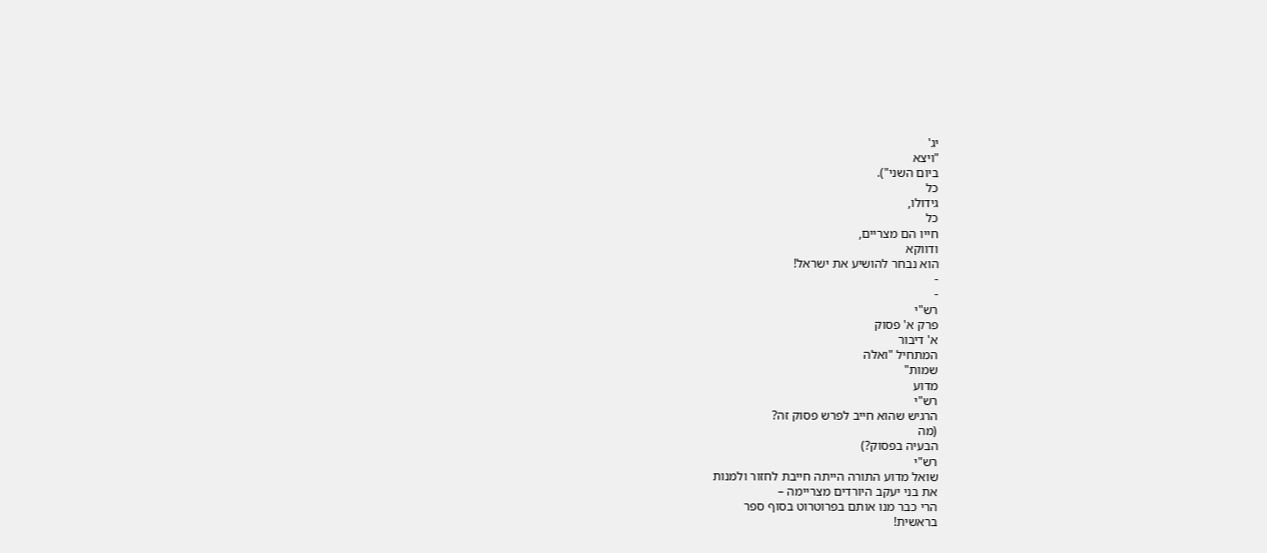יג'
"ויצא
ביום השני").
כל
גידולו,
כל
חייו הם מצריים,
ודווקא
הוא נבחר להושיע את ישראל!
-
-
רש"י
פרק א' פסוק
א' דיבור
המתחיל "ואלה
שמות"
מדוע
רש"י
הרגיש שהוא חייב לפרש פסוק זה?
(מה
הבעיה בפסוק?)
רש"י
שואל מדוע התורה הייתה חייבת לחזור ולמנות
את בני יעקב היורדים מצריימה –
הרי כבר מנו אותם בפרוטרוט בסוף ספר
בראשית!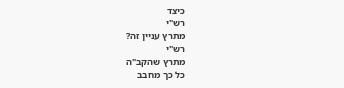כיצד
רש"י
מתרץ עניין זה?
רש"י
מתרץ שהקב"ה
כל כך מחבב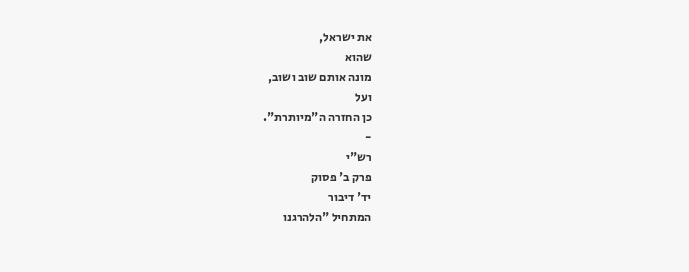את ישראל,
שהוא
מונה אותם שוב ושוב,
ועל
כן החזרה ה"מיותרת".
-
רש"י
פרק ב' פסוק
יד' דיבור
המתחיל "הלהרגנו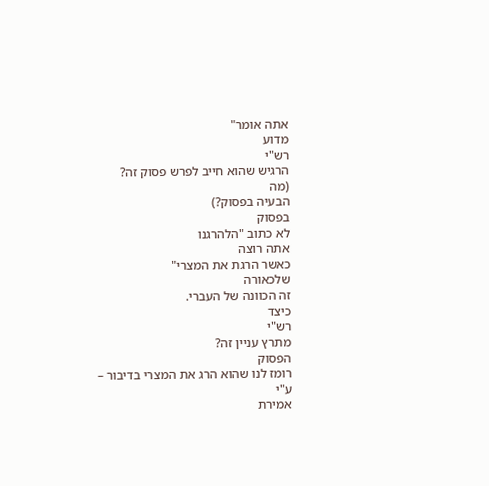אתה אומר"
מדוע
רש"י
הרגיש שהוא חייב לפרש פסוק זה?
(מה
הבעיה בפסוק?)
בפסוק
לא כתוב "הלהרגנו
אתה רוצה
כאשר הרגת את המצרי"
שלכאורה
זה הכוונה של העברי.
כיצד
רש"י
מתרץ עניין זה?
הפסוק
רומז לנו שהוא הרג את המצרי בדיבור –
ע"י
אמירת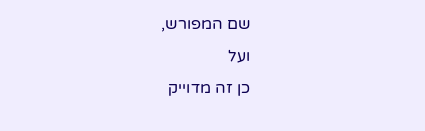שם המפורש,
ועל
כן זה מדוייק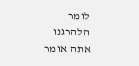לומר הלהרגנו אתה אומר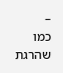–
כמו שהרגת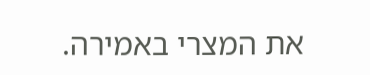את המצרי באמירה.